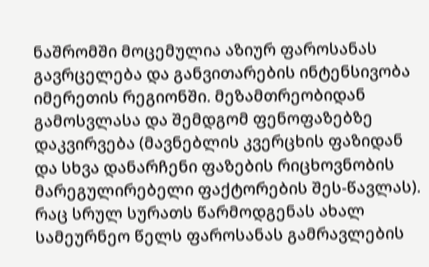ნაშრომში მოცემულია აზიურ ფაროსანას გავრცელება და განვითარების ინტენსივობა იმერეთის რეგიონში. მეზამთრეობიდან გამოსვლასა და შემდგომ ფენოფაზებზე დაკვირვება (მავნებლის კვერცხის ფაზიდან და სხვა დანარჩენი ფაზების რიცხოვნობის მარეგულირებელი ფაქტორების შეს-წავლას). რაც სრულ სურათს წარმოდგენას ახალ სამეურნეო წელს ფაროსანას გამრავლების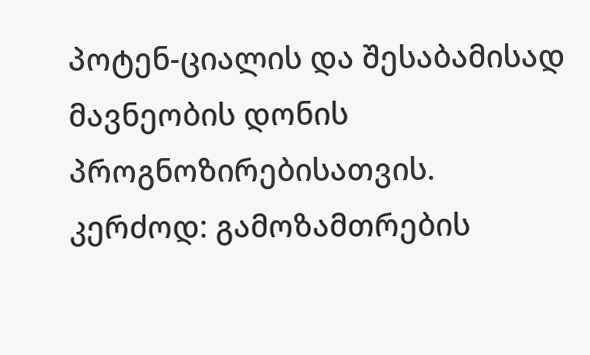პოტენ-ციალის და შესაბამისად მავნეობის დონის პროგნოზირებისათვის. კერძოდ: გამოზამთრების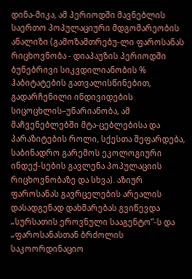დინა-მიკა, ამ პერიოდში მავნებლის საერთო პოპულაციური მდგომარეობის ანალიზი (გამოზამთრებუ-ლი ფაროსანას რიცხოვნობა - დიაპაუზის პერიოდში ბუნებრივი სიკვდილიანობის % ჰაბიტატების გათვალისწინებით, გადარჩენილი ინდივიდების სიცოცხლის–უნარიანობა, ამ მაჩვენებლებში მტა-ცებლებისა და პარაზიტების როლი, სქესთა შეფარდება, საბინადრო გარემოს ეკოლოგიური ინდექ-სების გავლენა პოპულაციის რიცხოვნობაზე და სხვა). აზიურ ფაროსანას გავრცელების არეალის დასადგენად დახმარებას გვიწევდა „სურსათის ეროვნული სააგენტო“-ს და „ფაროსანასთან ბრძოლის საკოორდინაციო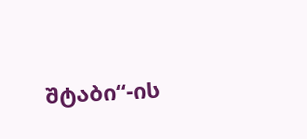შტაბი“-ის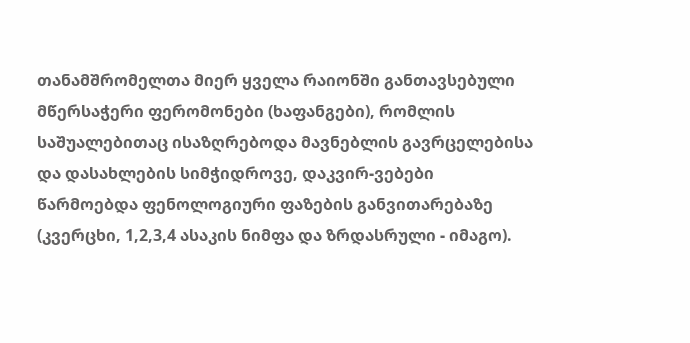თანამშრომელთა მიერ ყველა რაიონში განთავსებული მწერსაჭერი ფერომონები (ხაფანგები), რომლის საშუალებითაც ისაზღრებოდა მავნებლის გავრცელებისა და დასახლების სიმჭიდროვე, დაკვირ-ვებები წარმოებდა ფენოლოგიური ფაზების განვითარებაზე (კვერცხი, 1,2,3,4 ასაკის ნიმფა და ზრდასრული - იმაგო).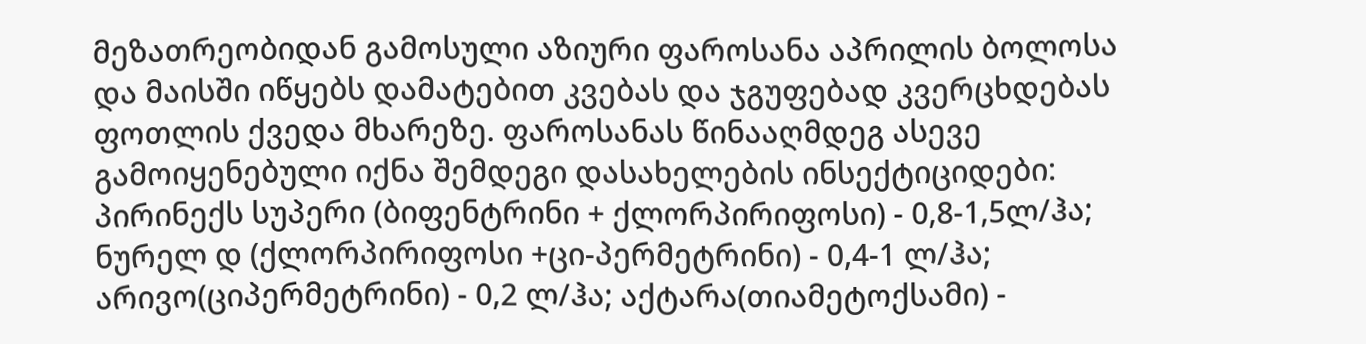მეზათრეობიდან გამოსული აზიური ფაროსანა აპრილის ბოლოსა და მაისში იწყებს დამატებით კვებას და ჯგუფებად კვერცხდებას ფოთლის ქვედა მხარეზე. ფაროსანას წინააღმდეგ ასევე გამოიყენებული იქნა შემდეგი დასახელების ინსექტიციდები: პირინექს სუპერი (ბიფენტრინი + ქლორპირიფოსი) - 0,8-1,5ლ/ჰა; ნურელ დ (ქლორპირიფოსი +ცი-პერმეტრინი) - 0,4-1 ლ/ჰა; არივო(ციპერმეტრინი) - 0,2 ლ/ჰა; აქტარა(თიამეტოქსამი) -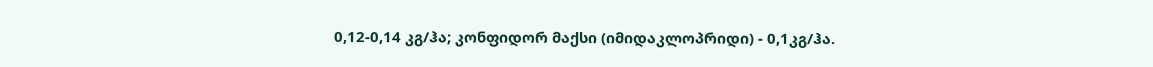0,12-0,14 კგ/ჰა; კონფიდორ მაქსი (იმიდაკლოპრიდი) - 0,1კგ/ჰა.